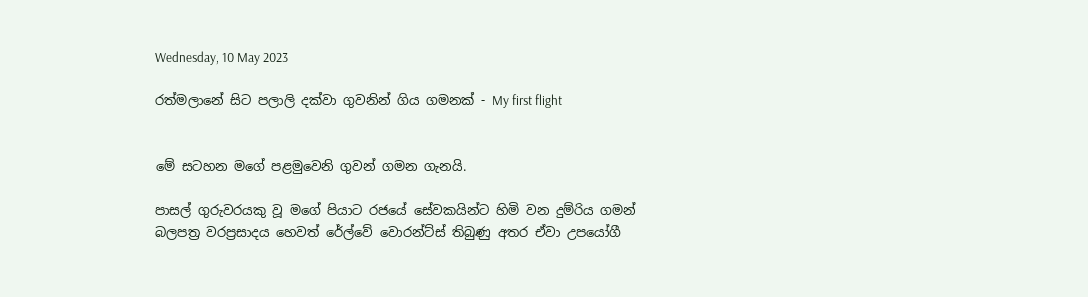Wednesday, 10 May 2023

රත්මලානේ සිට පලාලි දක්වා ගුවනින් ගිය ගමනක් - My first flight


මේ සටහන මගේ පළමුවෙනි ගුවන් ගමන ගැනයි.

පාසල් ගුරුවරයකු වූ මගේ පියාට රජයේ සේවකයින්ට හිමි වන දුම්රිය ගමන් බලපත්‍ර වරප්‍රසාදය හෙවත් රේල්වේ වොරන්ට්ස් තිබුණු අතර ඒවා උපයෝගී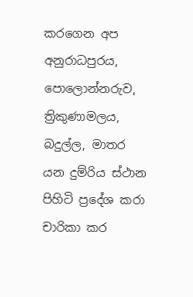කරගෙන අප අනුරාධපුරය, පොලොන්නරුව, ත්‍රිකුණාමලය, බදුල්ල, මාතර යන දුම්රිය ස්ථාන පිහිටි ප්‍රදේශ කරා චාරිකා කර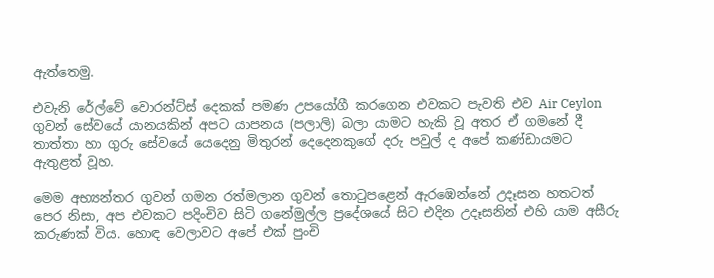ඇත්තෙමු.

එවැනි රේල්වේ වොරන්ට්ස් දෙකක් පමණ උපයෝගී කරගෙන එවකට පැවති එව Air Ceylon ගුවන් සේවයේ යානයකින් අපට යාපනය (පලාලි) බලා යාමට හැකි වූ අතර ඒ ගමනේ දී තාත්තා හා ගුරු සේවයේ යෙදෙනු මිතුරන් දෙදෙනකුගේ දරු පවුල් ද අපේ කණ්ඩායමට ඇතුළත් වූහ.

මෙම අභ්‍යන්තර ගුවන් ගමන රත්මලාන ගුවන් තොටුපළෙන් ඇරඹෙන්නේ උදෑසන හතටත් පෙර නිසා, අප එවකට පදිංචිව සිටි ගනේමුල්ල ප්‍රදේශයේ සිට එදින උදෑසනින් එහි යාම අසීරු කරුණක් විය. හොඳ වෙලාවට අපේ එක් පුංචි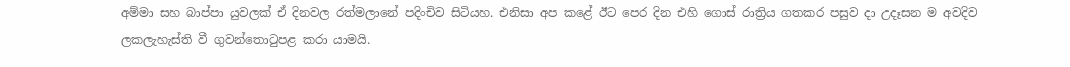අම්මා සහ බාප්පා යුවලක් ඒ දිනවල රත්මලානේ පදිංචිව සිටියහ. එනිසා අප කළේ ඊට පෙර දින එහි ගොස් රාත්‍රිය ගතකර පසුව දා උදෑසන ම අවදිව ලකලැහැස්ති වී ගුවන්තොටුපළ කරා යාමයි.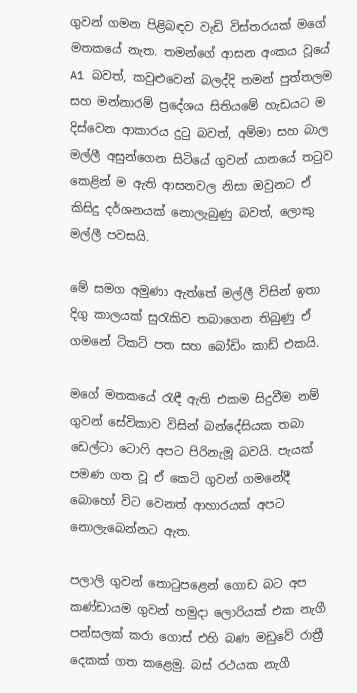ගුවන් ගමන පිළිබඳව වැඩි විස්තරයක් මගේ මතකයේ නැත. තමන්ගේ ආසන අංකය වූයේ A1 බවත්, කවුළුවෙන් බලද්දි තමන් පුත්තලම සහ මන්නාරම් ප්‍රදේශය සිතියමේ හැඩයට ම දිස්වෙන ආකාරය දුටු බවත්, අම්මා සහ බාල මල්ලී අසුන්ගෙන සිටියේ ගුවන් යානයේ තටුව කෙළින් ම ඇති ආසනවල නිසා ඔවුනට ඒ කිසිදු දර්ශනයක් නොලැබුණු බවත්, ලොකු මල්ලී පවසයි.

මේ සමග අමුණා ඇත්තේ මල්ලී විසින් ඉතා දිගු කාලයක් සුරැකිව තබාගෙන තිබුණු ඒ ගමනේ ටිකට් පත සහ බෝඩිං කාඩ් එකයි.

මගේ මතකයේ රැඳී ඇති එකම සිදුවීම නම් ගුවන් සේවිකාව විසින් බන්දේසියක තබා ඩෙල්ටා ටොෆි අපට පිරිනැමූ බවයි. පැයක් පමණ ගත වූ ඒ කෙටි ගුවන් ගමනේදී බොහෝ විට වෙනත් ආහාරයක් අපට නොලැබෙන්නට ඇත.

පලාලි ගුවන් තොටුපළෙන් ගොඩ බට අප කණ්ඩායම ගුවන් හමුදා ලොරියක් එක නැගී පන්සලක් කරා ගොස් එහි බණ මඩුවේ රාත්‍රී දෙකක් ගත කළෙමු. බස් රථයක නැගී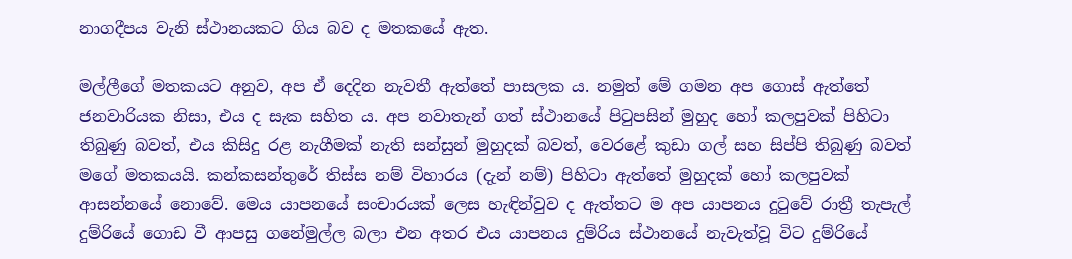නාගදීපය වැනි ස්ථානයකට ගිය බව ද මතකයේ ඇත.

මල්ලීගේ මතකයට අනුව, අප ඒ දෙදින නැවතී ඇත්තේ පාසලක ය. නමුත් මේ ගමන අප ගොස් ඇත්තේ ජනවාරියක නිසා, එය ද සැක සහිත ය. අප නවාතැන් ගත් ස්ථානයේ පිටුපසින් මුහුද හෝ කලපුවක් පිහිටා තිබුණු බවත්, එය කිසිදු රළ නැගීමක් නැති සන්සුන් මුහුදක් බවත්, වෙරළේ කුඩා ගල් සහ සිප්පි තිබුණු බවත් මගේ මතකයයි. කන්කසන්තුරේ තිස්ස නම් විහාරය (දැන් නම්) පිහිටා ඇත්තේ මුහුදක් හෝ කලපුවක් ආසන්නයේ නොවේ. මෙය යාපනයේ සංචාරයක් ලෙස හැඳින්වුව ද ඇත්තට ම අප යාපනය දුටුවේ රාත්‍රී තැපැල් දුම්රියේ ගොඩ වී ආපසු ගනේමුල්ල බලා එන අතර එය යාපනය දුම්රිය ස්ථානයේ නැවැත්වූ විට දුම්රියේ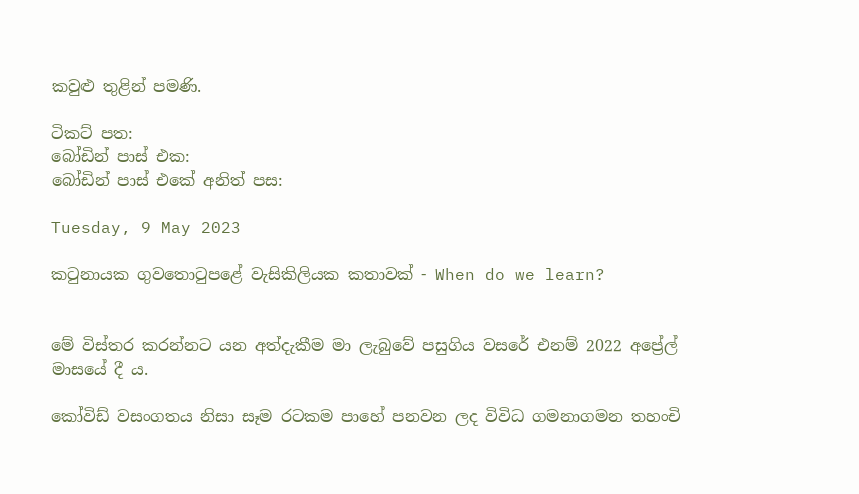කවුළු තුළින් පමණි.

ටිකට් පත:
බෝඩින් පාස් එක:
බෝඩින් පාස් එකේ අනිත් පස:

Tuesday, 9 May 2023

කටුනායක ගුවතොටුපළේ වැසිකිලියක කතාවක් - When do we learn?


මේ විස්තර කරන්නට යන අත්දැකීම මා ලැබුවේ පසුගිය වසරේ එනම් 2022 අප්‍රේල් මාසයේ දී ය.

කෝවිඩ් වසංගතය නිසා සෑම රටකම පාහේ පනවන ලද විවිධ ගමනාගමන තහංචි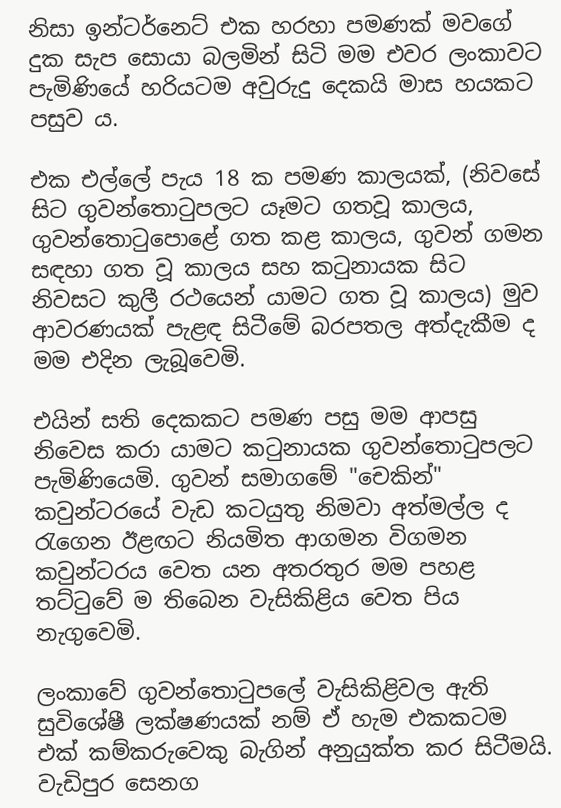නිසා ඉන්ටර්නෙට් එක හරහා පමණක් මවගේ දුක සැප සොයා බලමින් සිටි මම එවර ලංකාවට පැමිණියේ හරියටම අවුරුදු දෙකයි මාස හයකට පසුව ය.

එක එල්ලේ පැය 18 ක පමණ කාලයක්, (නිවසේ සිට ගුවන්තොටුපලට යෑමට ගතවූ කාලය, ගුවන්තොටුපොළේ ගත කළ කාලය, ගුවන් ගමන සඳහා ගත වූ කාලය සහ කටුනායක සිට නිවසට කුලී රථයෙන් යාමට ගත වූ කාලය) මුව ආවරණයක් පැළඳ සිටීමේ බරපතල අත්දැකීම ද මම එදින ලැබූවෙමි.

එයින් සති දෙකකට පමණ පසු මම ආපසු නිවෙස කරා යාමට කටුනායක ගුවන්තොටුපලට පැමිණියෙමි. ගුවන් සමාගමේ "චෙකින්" කවුන්ටරයේ වැඩ කටයුතු නිමවා අත්මල්ල ද රැගෙන ඊළඟට නියමිත ආගමන විගමන කවුන්ටරය වෙත යන අතරතුර මම පහළ තට්ටුවේ ම තිබෙන වැසිකිළිය වෙත පිය නැගුවෙමි.

ලංකාවේ ගුවන්තොටුපලේ වැසිකිළිවල ඇති සුවිශේෂී ලක්ෂණයක් නම් ඒ හැම එකකටම එක් කම්කරුවෙකු බැගින් අනුයුක්ත කර සිටීමයි. වැඩිපුර සෙනග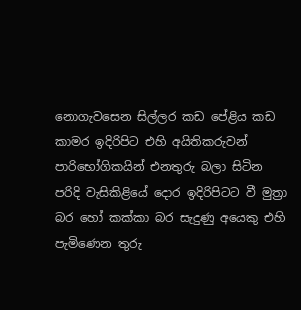නොගැවසෙන සිල්ලර කඩ පේළිය කඩ කාමර ඉදිරිපිට එහි අයිතිකරුවන් පාරිභෝගිකයින් එනතුරු බලා සිටින පරිදි වැසිකිළියේ දොර ඉදිරිපිටට වී මුත්‍රා බර හෝ කක්කා බර සැදුණු අයෙකු එහි පැමිණෙන තුරු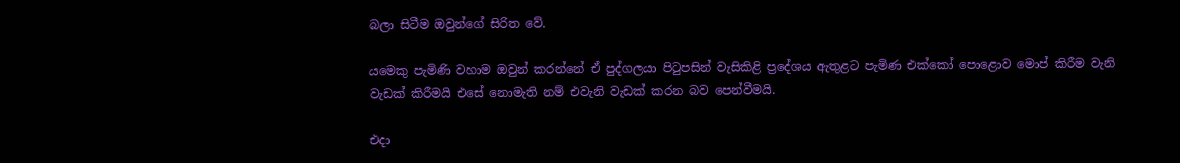බලා සිටීම ඔවුන්ගේ සිරිත වේ.

යමෙකු පැමිණි වහාම ඔවුන් කරන්නේ ඒ පුද්ගලයා පිටුපසින් වැසිකිළි ප්‍රදේශය ඇතුළට පැමිණ එක්කෝ පොළොව මොප් කිරීම වැනි වැඩක් කිරීමයි එසේ නොමැති නම් එවැනි වැඩක් කරන බව පෙන්වීමයි.

එදා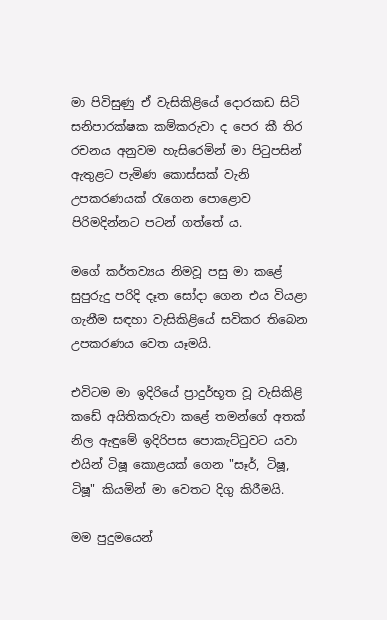මා පිවිසුණු ඒ වැසිකිළියේ දොරකඩ සිටි සනිපාරක්ෂක කම්කරුවා ද පෙර කී තිර රචනය අනුවම හැසිරෙමින් මා පිටුපසින් ඇතුළට පැමිණ කොස්සක් වැනි උපකරණයක් රැගෙන පොළොව පිරිමදින්නට පටන් ගත්තේ ය.

මගේ කර්තව්‍යය නිමවූ පසු මා කළේ සුපුරුදු පරිදි දෑත සෝදා ගෙන එය වියළා ගැනීම සඳහා වැසිකිළියේ සවිකර තිබෙන උපකරණය වෙත යෑමයි.

එවිටම මා ඉදිරියේ ප්‍රාදුර්භූත වූ වැසිකිළි කඩේ අයිතිකරුවා කළේ තමන්ගේ අතක් නිල ඇඳුමේ ඉදිරිපස පොකැට්ටුවට යවා එයින් ටිෂූ කොළයක් ගෙන "සෑර්, ටිෂූ, ටිෂූ" කියමින් මා වෙතට දිගු කිරීමයි.

මම පුදුමයෙන්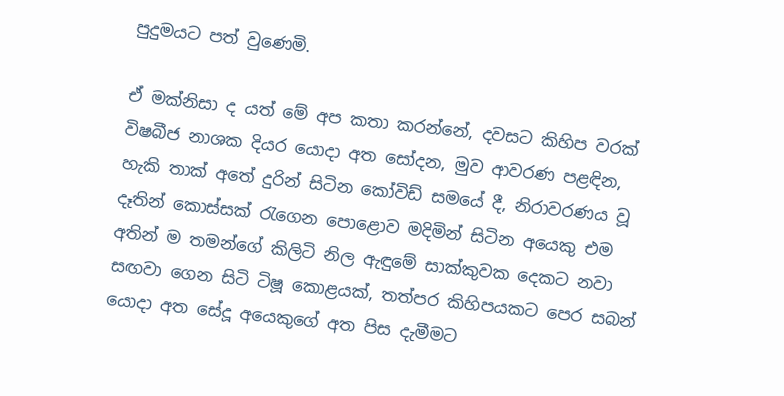පුදුමයට පත් වුණෙමි.

ඒ මක්නිසා ද යත් මේ අප කතා කරන්නේ, දවසට කිහිප වරක් විෂබීජ නාශක දියර යොදා අත සෝදන, මුව ආවරණ පළඳින, හැකි තාක් අතේ දුරින් සිටින කෝවිඩ් සමයේ දී, නිරාවරණය වූ දෑතින් කොස්සක් රැගෙන පොළොව මදිමින් සිටින අයෙකු එම අතින් ම තමන්ගේ කිලිටි නිල ඇඳුමේ සාක්කුවක දෙකට නවා සඟවා ගෙන සිටි ටිෂූ කොළයක්, තත්පර කිහිපයකට පෙර සබන් යොදා අත සේදූ අයෙකුගේ අත පිස දැමීමට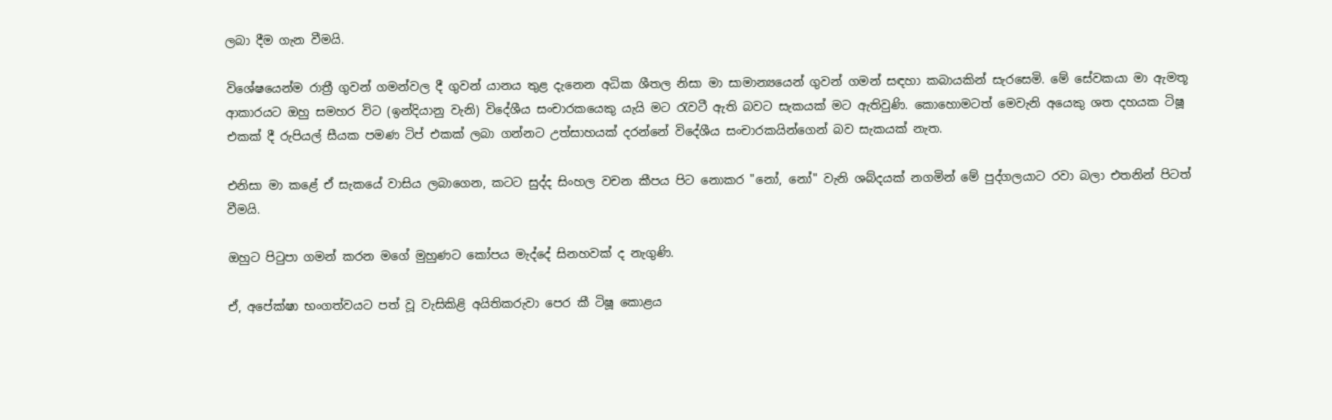ලබා දීම ගැන වීමයි.

විශේෂයෙන්ම රාත්‍රී ගුවන් ගමන්වල දී ගුවන් යානය තුළ දැනෙන අධික ශීතල නිසා මා සාමාන්‍යයෙන් ගුවන් ගමන් සඳහා කබායකින් සැරසෙමි. මේ සේවකයා මා ඇමතූ ආකාරයට ඔහු සමහර විට (ඉන්දියානු වැනි) විදේශීය සංචාරකයෙකු යැයි මට රැවටී ඇති බවට සැකයක් මට ඇතිවුණි. කොහොමටත් මෙවැනි අයෙකු ශත දහයක ටිෂූ එකක් දී රුපියල් සීයක පමණ ටිප් එකක් ලබා ගන්නට උත්සාහයක් දරන්නේ විදේශීය සංචාරකයින්ගෙන් බව සැකයක් නැත.

එනිසා මා කළේ ඒ සැකයේ වාසිය ලබාගෙන, කටට සුද්ද සිංහල වචන කීපය පිට නොකර "නෝ, නෝ" වැනි ශබ්දයක් නගමින් මේ පුද්ගලයාට රවා බලා එතනින් පිටත් වීමයි.

ඔහුට පිටුපා ගමන් කරන මගේ මුහුණට කෝපය මැද්දේ සිනහවක් ද නැගුණි.

ඒ, අපේක්ෂා භංගත්වයට පත් වූ වැසිකිළි අයිතිකරුවා පෙර කී ටිෂූ කොළය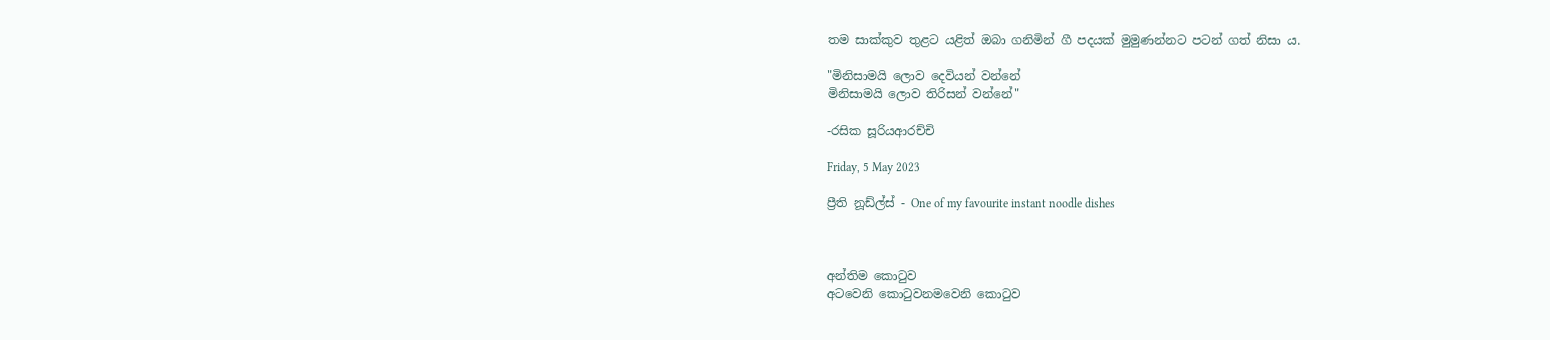තම සාක්කුව තුළට යළිත් ඔබා ගනිමින් ගී පදයක් මුමුණන්නට පටන් ගත් නිසා ය.

"මිනිසාමයි ලොව දෙවියන් වන්නේ
මිනිසාමයි ලොව තිරිසන් වන්නේ"

-රසික සූරියආරච්චි

Friday, 5 May 2023

ප්‍රීති නූඩ්ල්ස් - One of my favourite instant noodle dishes



අන්තිම කොටුව
අටවෙනි කොටුවනමවෙනි කොටුව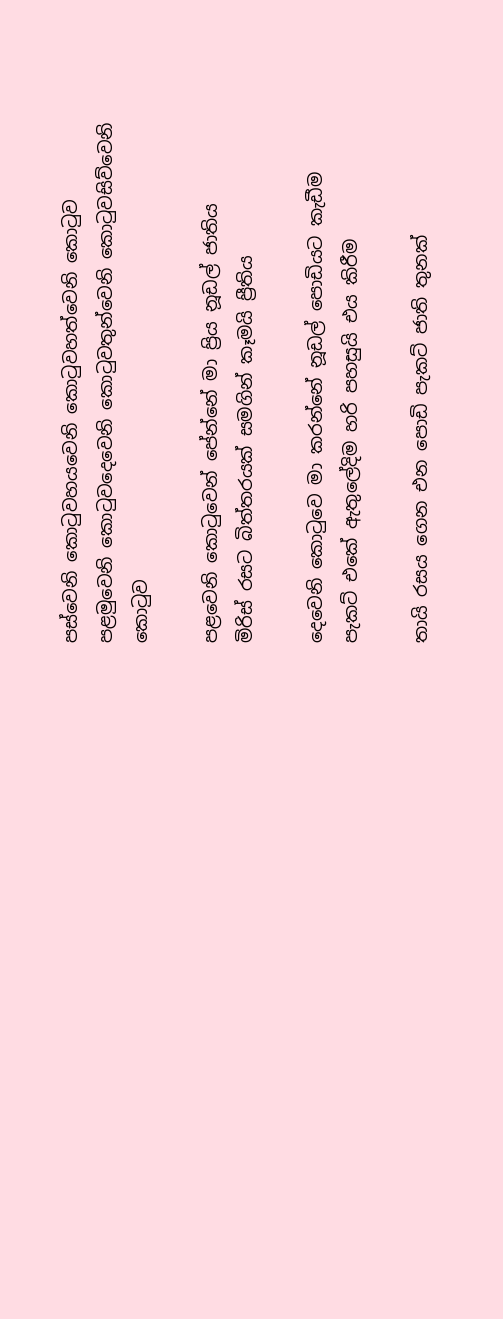පස්වෙනි කොටුවහයවෙනි කොටුවහත්වෙනි කොටුව
පළමුවෙනි කොටුවදෙවෙනි කොටුවතුන්වෙනි කොටුවසිව්වෙනි කොටුව

පළවෙනි කොටුවෙන් පේන්නේ මා ප්‍රිය නූඩල් ජාතිය
මිරිස් රසට බිත්තරයක් සමගින් කෑමයි ප්‍රීතිය

දෙවෙනි කොටුවෙ මා කරන්නේ නූඩල් පොඩියට කැඩීම
පැකට් එකේ ඇතුලේදිම හරි පහසුයි එය කිරීම

තායි රසය ගෙන එන පොඩි පැකට් ජාති තුනක්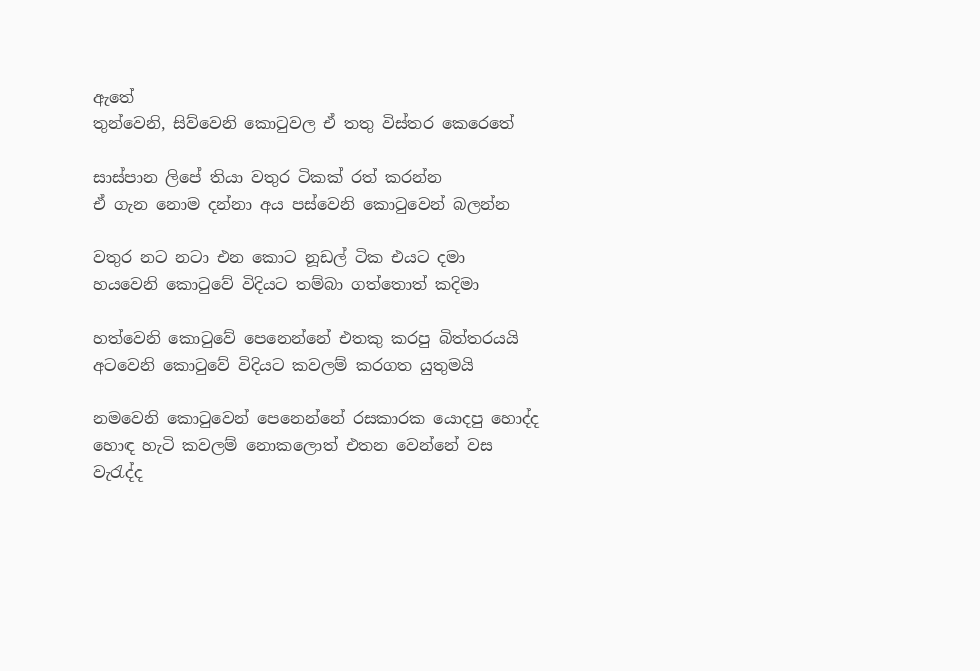ඇතේ
තුන්වෙනි, සිව්වෙනි කොටුවල ඒ තතු විස්තර කෙරෙතේ

සාස්පාන ලිපේ තියා වතුර ටිකක් රත් කරන්න
ඒ ගැන නොම දන්නා අය පස්වෙනි කොටුවෙන් බලන්න

වතුර නට නටා එන කොට නූඩල් ටික එයට දමා
හයවෙනි කොටුවේ විදියට තම්බා ගත්තොත් කදිමා

හත්වෙනි කොටුවේ පෙනෙන්නේ එතකු කරපු බිත්තරයයි
අටවෙනි කොටුවේ විදියට කවලම් කරගත යුතුමයි

නමවෙනි කොටුවෙන් පෙනෙන්නේ රසකාරක යොදපු හොද්ද
හොඳ හැටි කවලම් නොකලොත් එතන වෙන්නේ වස වැරැද්ද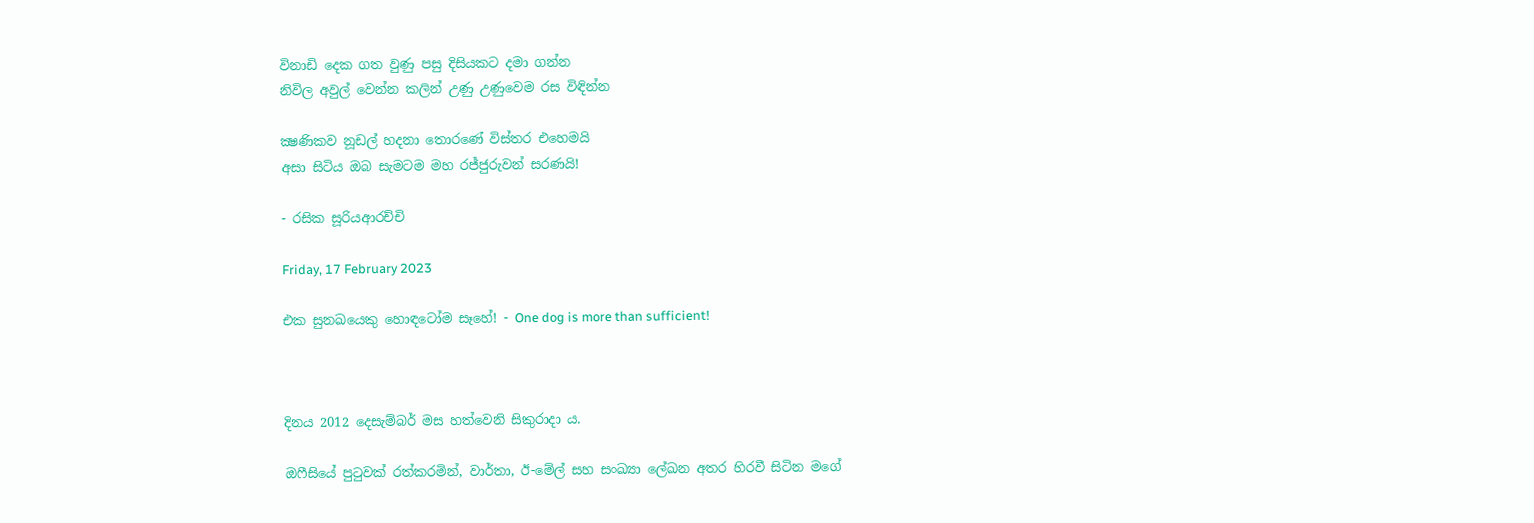විනාඩි දෙක ගත වුණු පසු දිසියකට දමා ගන්න
නිවිල අවුල් වෙන්න කලින් උණු උණුවෙම රස විඳින්න

ක්‍ෂණිකව නූඩල් හදනා තොරණේ විස්තර එහෙමයි
අසා සිටිය ඔබ සැමටම මහ රජ්ජුරුවන් සරණයි!

- රසික සූරියආරච්චි

Friday, 17 February 2023

එක සුනඛයෙකු හොඳටෝම සෑහේ! - One dog is more than sufficient!



දිනය 2012 දෙසැම්බර් මස හත්වෙනි සිකුරාදා ය.

ඔෆීසියේ පුටුවක් රත්කරමින්, වාර්තා, ඊ-මේල් සහ සංඛ්‍යා ලේඛන අතර හිරවී සිටින මගේ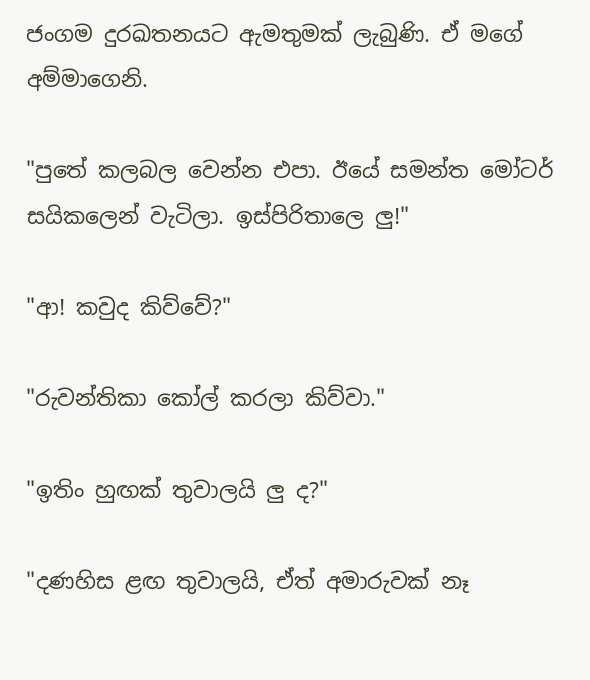ජංගම දුරඛතනයට ඇමතුමක් ලැබුණි. ඒ මගේ අම්මාගෙනි.

"පුතේ කලබල වෙන්න එපා. ඊයේ සමන්ත මෝටර් සයිකලෙන් වැටිලා. ඉස්පිරිතාලෙ ලු!"

"ආ! කවුද කිව්වේ?"

"රුවන්තිකා කෝල් කරලා කිව්වා."

"ඉතිං හුඟක් තුවාලයි ලු ද?"

"දණහිස ළඟ තුවාලයි, ඒත් අමාරුවක් නෑ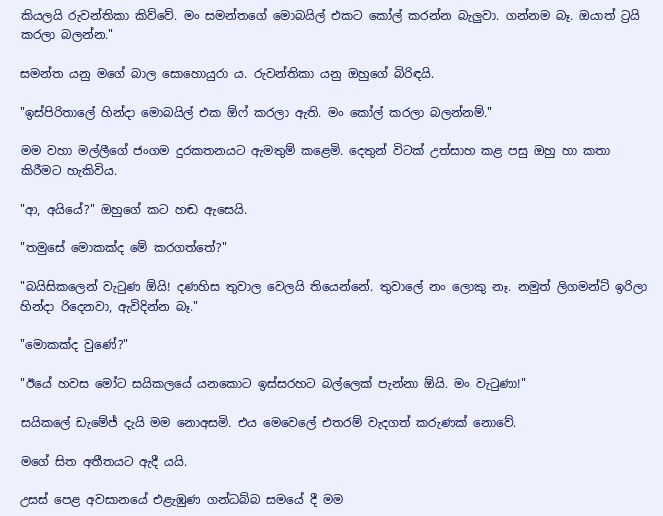කියලයි රුවන්තිකා කිව්වේ. මං සමන්තගේ මොබයිල් එකට කෝල් කරන්න බැලුවා. ගන්නම බෑ. ඔයාත් ට්‍රයි කරලා බලන්න."

සමන්ත යනු මගේ බාල සොහොයුරා ය. රුවන්තිකා යනු ඔහුගේ බිරිඳයි.

"ඉස්පිරිතාලේ හින්දා මොබයිල් එක ඕෆ් කරලා ඇති. මං කෝල් කරලා බලන්නම්."

මම වහා මල්ලීගේ ජංගම දුරකතනයට ඇමතුම් කළෙමි. දෙතුන් විටක් උත්සාහ කළ පසු ඔහු හා කතා කිරීමට හැකිවිය.

"ආ, අයියේ?" ඔහුගේ කට හඬ ඇසෙයි.

"තමුසේ මොකක්ද මේ කරගත්තේ?"

"බයිසිකලෙන් වැටුණ ඕයි! දණහිස තුවාල වෙලයි තියෙන්නේ. තුවාලේ නං ලොකු නෑ. නමුත් ලිගමන්ට් ඉරිලා හින්දා රිදෙනවා, ඇවිදින්න බෑ."

"මොකක්ද වුණේ?"

"ඊයේ හවස මෝට සයිකලයේ යනකොට ඉස්සරහට බල්ලෙක් පැන්නා ඕයි. මං වැටුණා!"

සයිකලේ ඩැමේජ් දැයි මම නොඅසමි. එය මෙවෙලේ එතරම් වැදගත් කරුණක් නොවේ.

මගේ සිත අතීතයට ඇදී යයි.

උසස් පෙළ අවසානයේ එළැඹුණ ගන්ධබ්බ සමයේ දී මම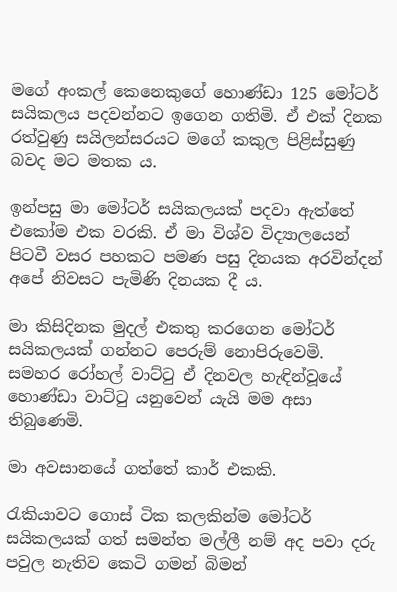මගේ අංකල් කෙනෙකුගේ හොණ්ඩා 125 මෝටර් සයිකලය පදවන්නට ඉගෙන ගතිමි. ඒ එක් දිනක රත්වුණු සයිලන්සරයට මගේ කකුල පිළිස්සුණු බවද මට මතක ය.

ඉන්පසු මා මෝටර් සයිකලයක් පදවා ඇත්තේ එකෝම එක වරකි. ඒ මා විශ්ව විද්‍යාලයෙන් පිටවී වසර පහකට පමණ පසු දිනයක අරවින්දන් අපේ නිවසට පැමිණි දිනයක දී ය.

මා කිසිදිනක මුදල් එකතු කරගෙන මෝටර් සයිකලයක් ගන්නට පෙරුම් නොපිරුවෙමි. සමහර රෝහල් වාට්ටු ඒ දිනවල හැඳින්වූයේ හොණ්ඩා වාට්ටු යනුවෙන් යැයි මම අසා තිබුණෙමි.

මා අවසානයේ ගත්තේ කාර් එකකි.

රැකියාවට ගොස් ටික කලකින්ම මෝටර් සයිකලයක් ගත් සමන්ත මල්ලී නම් අද පවා දරු පවුල නැතිව කෙටි ගමන් බිමන්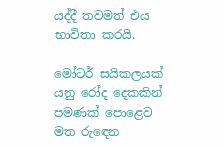යද්දී තවමත් එය භාවිතා කරයි.

මෝටර් සයිකලයක් යනු රෝද දෙකකින් පමණක් පොළෙව මත රුඳෙන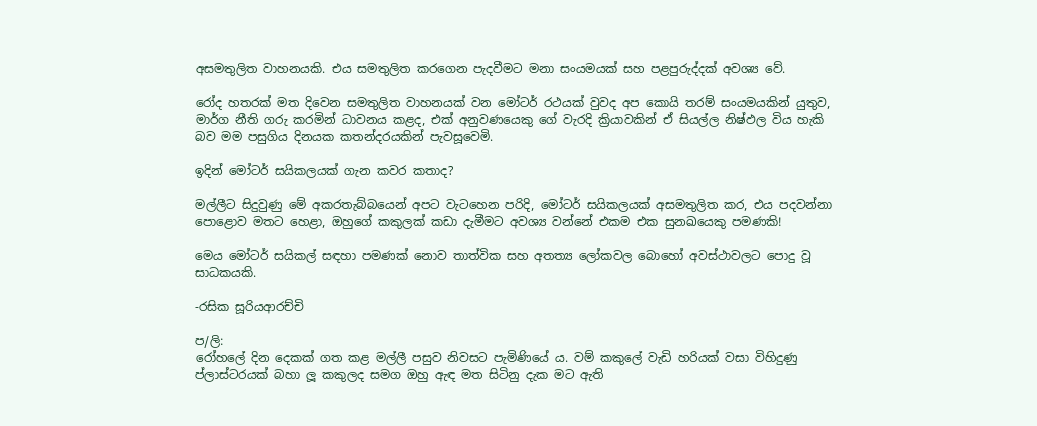අසමතුලිත වාහනයකි. එය සමතුලිත කරගෙන පැදවීමට මනා සංයමයක් සහ පළපුරුද්දක් අවශ්‍ය වේ.

රෝද හතරක් මත දිවෙන සමතුලිත වාහනයක් වන මෝටර් රථයක් වුවද අප කොයි තරම් සංයමයකින් යුතුව, මාර්ග නීති ගරු කරමින් ධාවනය කළද, එක් අනුවණයෙකු ගේ වැරදි ක්‍රියාවකින් ඒ සියල්ල නිෂ්ඵල විය හැකි බව මම පසුගිය දිනයක කතන්දරයකින් පැවසූවෙමි.

ඉදින් මෝටර් සයිකලයක් ගැන කවර කතාද?

මල්ලීට සිදුවුණු මේ අකරතැබ්බයෙන් අපට වැටහෙන පරිදි, මෝටර් සයිකලයක් අසමතුලිත කර, එය පදවන්නා පොළොව මතට හෙළා, ඔහුගේ කකුලක් කඩා දැමීමට අවශ්‍ය වන්නේ එකම එක සුනඛයෙකු පමණකි!

මෙය මෝටර් සයිකල් සඳහා පමණක් නොව තාත්වික සහ අතත්‍ය ලෝකවල බොහෝ අවස්ථාවලට පොදු වූ සාධකයකි.

-රසික සූරියආරච්චි

ප/ලි:
රෝහලේ දින දෙකක් ගත කළ මල්ලී පසුව නිවසට පැමිණියේ ය. වම් කකුලේ වැඩි හරියක් වසා විහිදුණු ප්ලාස්ටරයක් බහා ලූ කකුලද සමග ඔහු ඇඳ මත සිටිනු දැක මට ඇති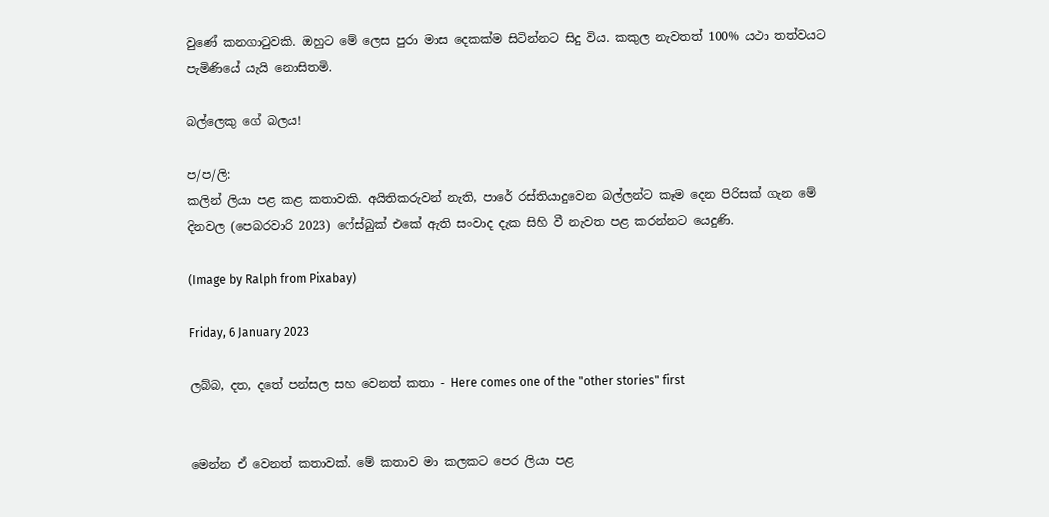වුණේ කනගාටුවකි. ඔහුට මේ ලෙස පුරා මාස දෙකක්ම සිටින්නට සිදු විය. කකුල නැවතත් 100% යථා තත්වයට පැමිණියේ යැයි නොසිතමි.

බල්ලෙකු ගේ බලය!

ප/ප/ලි:
කලින් ලියා පළ කළ කතාවකි. අයිතිකරුවන් නැති, පාරේ රස්තියාදුවෙන බල්ලන්ට කෑම දෙන පිරිසක් ගැන මේ දිනවල (පෙබරවාරි 2023) ෆේස්බුක් එකේ ඇති සංවාද දැක සිහි වී නැවත පළ කරන්නට යෙදුණි.

(Image by Ralph from Pixabay)

Friday, 6 January 2023

ලබ්බ, දත, දතේ පන්සල සහ වෙනත් කතා - Here comes one of the "other stories" first


මෙන්න ඒ වෙනත් කතාවක්. මේ කතාව මා කලකට පෙර ලියා පළ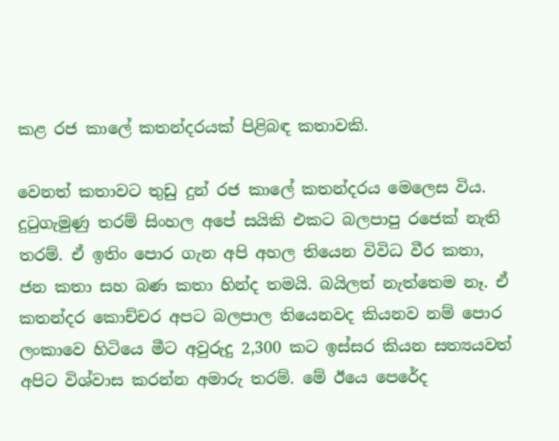කළ රජ කාලේ කතන්දරයක් පිළිබඳ කතාවකි.

වෙනත් කතාවට තුඩු දුන් රජ කාලේ කතන්දරය මෙලෙස විය.
දුටුගැමුණු තරම් සිංහල අපේ සයිකි එකට බලපාපු රජෙක් නැති තරම්. ඒ ඉතිං පොර ගැන අපි අහල තියෙන විවිධ වීර කතා, ජන කතා සහ බණ කතා හින්ද තමයි. බයිලත් නැත්තෙම නෑ. ඒ කතන්දර කොච්චර අපට බලපාල තියෙනවද කියනව නම් පොර ලංකාවෙ හිටියෙ මීට අවුරුදු 2,300 කට ඉස්සර කියන සත්‍යයවත් අපිට විශ්වාස කරන්න අමාරු තරම්. මේ ඊයෙ පෙරේද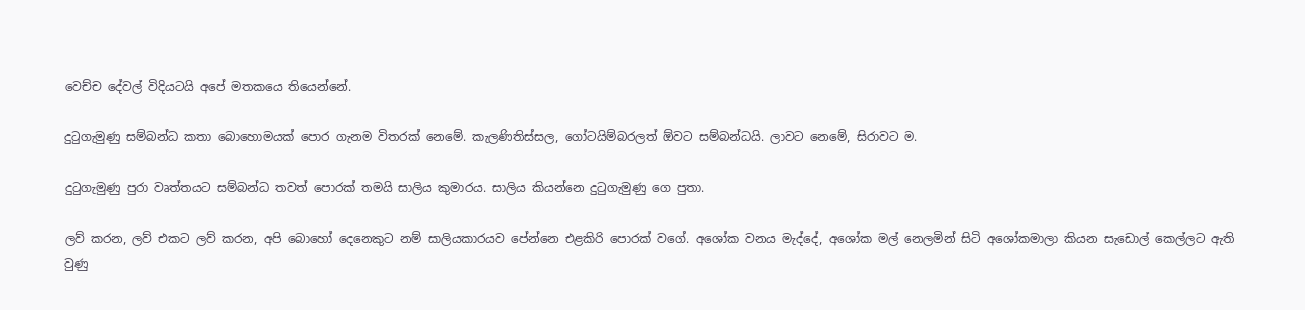වෙච්ච දේවල් විදියටයි අපේ මතකයෙ තියෙන්නේ.

දුටුගැමුණු සම්බන්ධ කතා බොහොමයක් පොර ගැනම විතරක් නෙමේ. කැලණිතිස්සල, ගෝටයිම්බරලත් ඕවට සම්බන්ධයි. ලාවට නෙමේ, සිරාවට ම.

දුටුගැමුණු පුරා වෘත්තයට සම්බන්ධ තවත් පොරක් තමයි සාලිය කුමාරය. සාලිය කියන්නෙ දුටුගැමුණු ගෙ පුතා.

ලව් කරන, ලව් එකට ලව් කරන, අපි බොහෝ දෙනෙකුට නම් සාලියකාරයව පේන්නෙ එළකිරි පොරක් වගේ. අශෝක වනය මැද්දේ, අශෝක මල් නෙලමින් සිටි අශෝකමාලා කියන සැඩොල් කෙල්ලට ඇති වුණු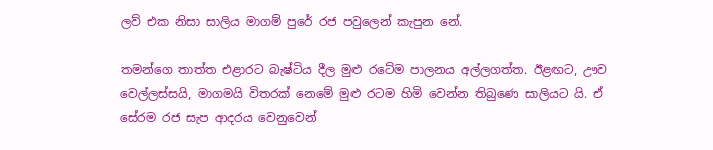ලව් එක නිසා සාලිය මාගම් පුරේ රජ පවුලෙන් කැපුන නේ.

තමන්ගෙ තාත්ත එළාරට බැෂ්ටිය දීල මුළු රටේම පාලනය අල්ලගත්ත. ඊළඟට, ඌව වෙල්ලස්සයි, මාගමයි විතරක් නෙමේ මුළු රටම හිමි වෙන්න තිබුණෙ සාලියට යි. ඒ සේරම රජ සැප ආදරය වෙනුවෙන්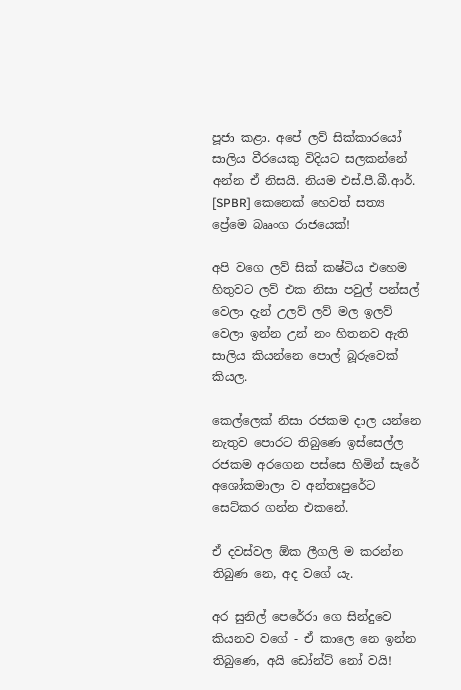පූජා කළා. අපේ ලව් සික්කාරයෝ සාලිය වීරයෙකු විදියට සලකන්නේ අන්න ඒ නිසයි. නියම එස්.පී.බී.ආර්. [SPBR] කෙනෙක් හෙවත් සත්‍ය ප්‍රේමෙ බෲංග රාජයෙක්!

අපි වගෙ ලව් සික් කෂ්ටිය එහෙම හිතුවට ලව් එක නිසා පවුල් පන්සල් වෙලා දැන් උලව් ලව් මල ඉලව් වෙලා ඉන්න උන් නං හිතනව ඇති සාලිය කියන්නෙ පොල් බූරුවෙක් කියල.

කෙල්ලෙක් නිසා රජකම දාල යන්නෙ නැතුව පොරට තිබුණෙ ඉස්සෙල්ල රජකම අරගෙන පස්සෙ හිමින් සැරේ අශෝකමාලා ව අන්තඃපුරේට සෙට්කර ගන්න එකනේ.

ඒ දවස්වල ඕක ලීගලි ම කරන්න තිබුණ නෙ, අද වගේ යැ.

අර සුනිල් පෙරේරා ගෙ සින්දුවෙ කියනව වගේ - ඒ කාලෙ නෙ ඉන්න තිබුණෙ, අයි ඩෝන්ට් නෝ වයි!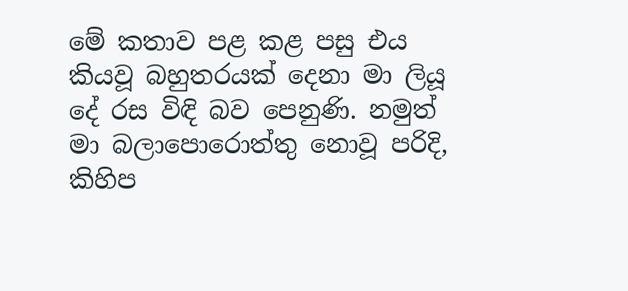මේ කතාව පළ කළ පසු එය කියවූ බහුතරයක් දෙනා මා ලියූ දේ රස විඳි බව පෙනුණි. නමුත් මා බලාපොරොත්තු නොවූ පරිදි, කිහිප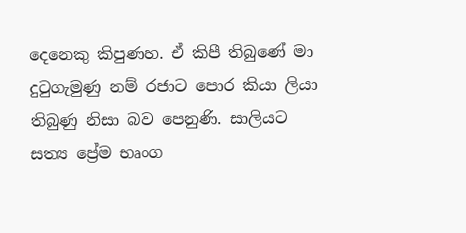දෙනෙකු කිපුණහ. ඒ කිපී තිබුණේ මා දුටුගැමුණු නම් රජාට පොර කියා ලියා තිබුණු නිසා බව පෙනුණි. සාලියට සත්‍ය ප්‍රේම භෘංග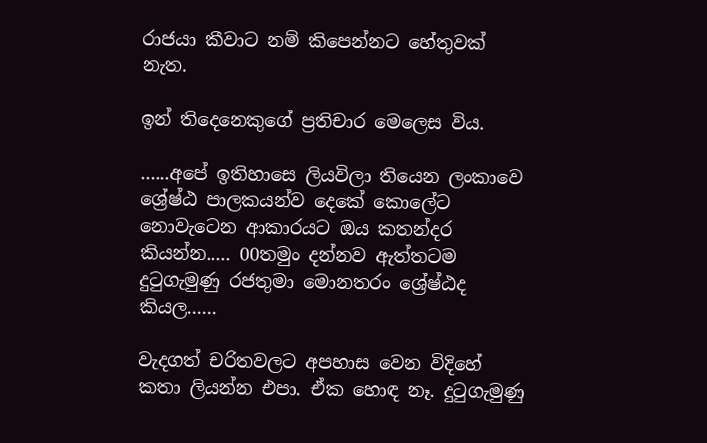රාජයා කීවාට නම් කිපෙන්නට හේතුවක් නැත.

ඉන් තිදෙනෙකුගේ ප්‍රතිචාර මෙලෙස විය.

......අපේ ඉතිහාසෙ ලියවිලා තියෙන ලංකාවෙ ශ්‍රේෂ්ඨ පාලකයන්ව දෙකේ කොලේට නොවැටෙන ආකාරයට ඔය කතන්දර කියන්න..... 00තමුං දන්නව ඇත්තටම දුටුගැමුණු රජතුමා මොනතරං ශ්‍රේෂ්ඨද කියල......

වැදගත් චරිතවලට අපහාස වෙන විදිහේ කතා ලියන්න එපා. ඒක හොඳ නෑ. දුටුගැමුණු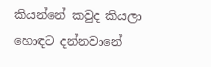කියන්නේ කවුද කියලා හොඳට දන්නවානේ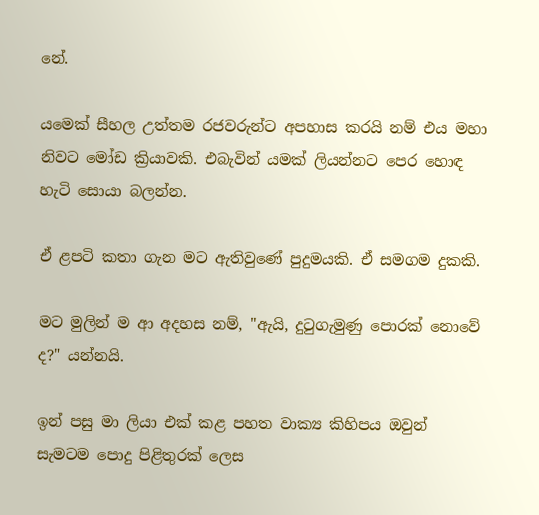නේ.

යමෙක් සීහල උත්තම රජවරුන්ට අපහාස කරයි නම් එය මහා නිවට මෝඩ ක්‍රියාවකි. එබැවින් යමක් ලියන්නට පෙර හොඳ හැටි සොයා බලන්න.

ඒ ළපටි කතා ගැන මට ඇතිවුණේ පුදුමයකි. ඒ සමගම දුකකි.

මට මුලින් ම ආ අදහස නම්, "ඇයි, දුටුගැමුණු පොරක් නොවේ ද?" යන්නයි.

ඉන් පසු මා ලියා එක් කළ පහත වාක්‍ය කිහිපය ඔවුන් සැමටම පොදු පිළිතුරක් ලෙස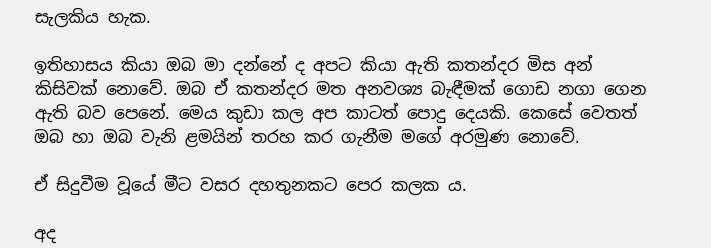සැලකිය හැක.

ඉතිහාසය කියා ඔබ මා දන්නේ ද අපට කියා ඇති කතන්දර මිස අන් කිසිවක් නොවේ. ඔබ ඒ කතන්දර මත අනවශ්‍ය බැඳීමක් ගොඩ නගා ගෙන ඇති බව පෙනේ. මෙය කුඩා කල අප කාටත් පොදු දෙයකි. කෙසේ වෙතත් ඔබ හා ඔබ වැනි ළමයින් තරහ කර ගැනීම මගේ අරමුණ නොවේ.

ඒ සිදුවීම වූයේ මීට වසර දහතුනකට පෙර කලක ය.

අද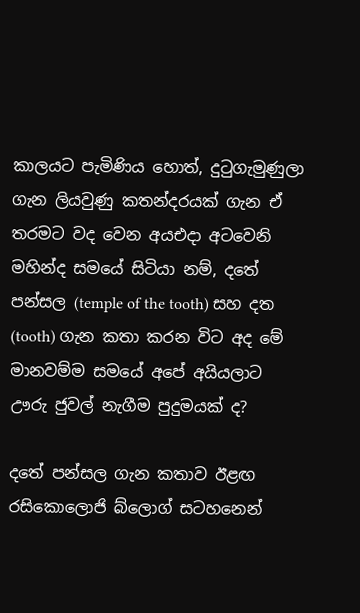කාලයට පැමිණිය හොත්, දුටුගැමුණුලා ගැන ලියවුණු කතන්දරයක් ගැන ඒ තරමට වද වෙන අයඑදා අටවෙනි මහින්ද සමයේ සිටියා නම්, දතේ පන්සල (temple of the tooth) සහ දත (tooth) ගැන කතා කරන විට අද මේ මානවම්ම සමයේ අපේ අයියලාට ඌරු ජුවල් නැගීම පුදුමයක් ද?

දතේ පන්සල ගැන කතාව ඊළඟ රසිකොලොජි බ්ලොග් සටහනෙන්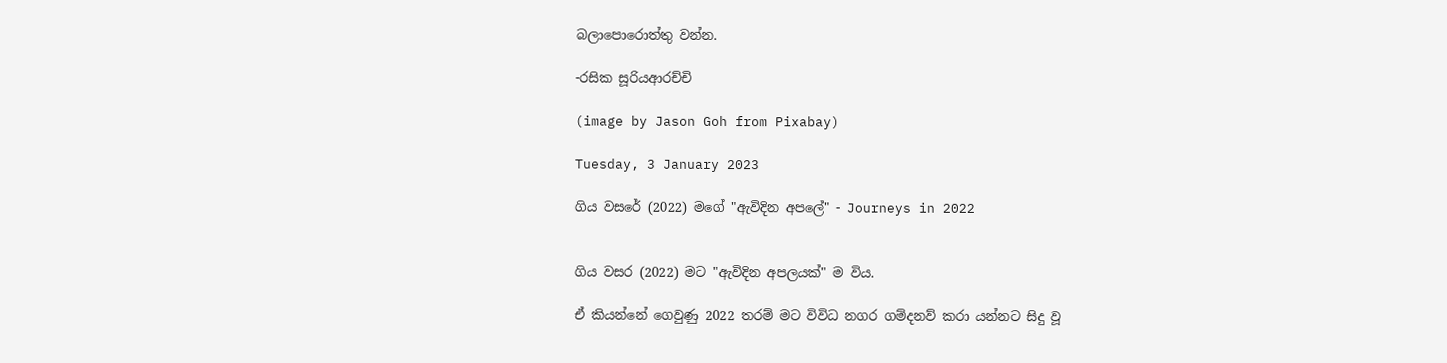බලාපොරොත්තු වන්න.

-රසික සූරියආරච්චි

(image by Jason Goh from Pixabay)

Tuesday, 3 January 2023

ගිය වසරේ (2022) මගේ "ඇවිදින අපලේ" - Journeys in 2022


ගිය වසර (2022) මට "ඇවිදින අපලයක්" ම විය.

ඒ කියන්නේ ගෙවුණු 2022 තරම් මට විවිධ නගර ගම්දනව් කරා යන්නට සිදු වූ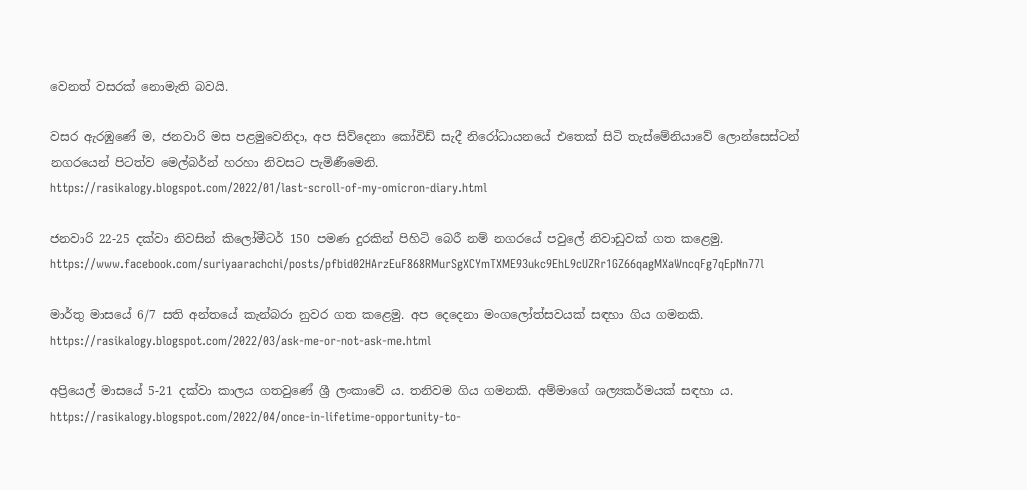වෙනත් වසරක් නොමැති බවයි.

වසර ඇරඹුණේ ම, ජනවාරි මස පළමුවෙනිදා, අප සිව්දෙනා කෝවිඩ් සැදී නිරෝධායනයේ එතෙක් සිටි තැස්මේනියාවේ ලොන්සෙස්ටන් නගරයෙන් පිටත්ව මෙල්බර්න් හරහා නිවසට පැමිණීමෙනි.
https://rasikalogy.blogspot.com/2022/01/last-scroll-of-my-omicron-diary.html

ජනවාරි 22-25 දක්වා නිවසින් කිලෝමීටර් 150 පමණ දුරකින් පිහිටි බෙරී නම් නගරයේ පවුලේ නිවාඩුවක් ගත කළෙමු.
https://www.facebook.com/suriyaarachchi/posts/pfbid02HArzEuF868RMurSgXCYmTXME93ukc9EhL9cUZRr1GZ66qagMXaWncqFg7qEpNn77l

මාර්තු මාසයේ 6/7 සති අන්තයේ කැන්බරා නුවර ගත කළෙමු. අප දෙදෙනා මංගලෝත්සවයක් සඳහා ගිය ගමනකි.
https://rasikalogy.blogspot.com/2022/03/ask-me-or-not-ask-me.html

අප්‍රියෙල් මාසයේ 5-21 දක්වා කාලය ගතවුණේ ශ්‍රී ලංකාවේ ය. තනිවම ගිය ගමනකි. අම්මාගේ ශල්‍යකර්මයක් සඳහා ය.
https://rasikalogy.blogspot.com/2022/04/once-in-lifetime-opportunity-to-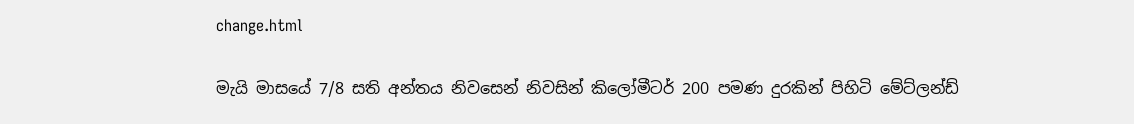change.html

මැයි මාසයේ 7/8 සති අන්තය නිවසෙන් නිවසින් කිලෝමීටර් 200 පමණ දුරකින් පිහිටි මේට්ලන්ඩ්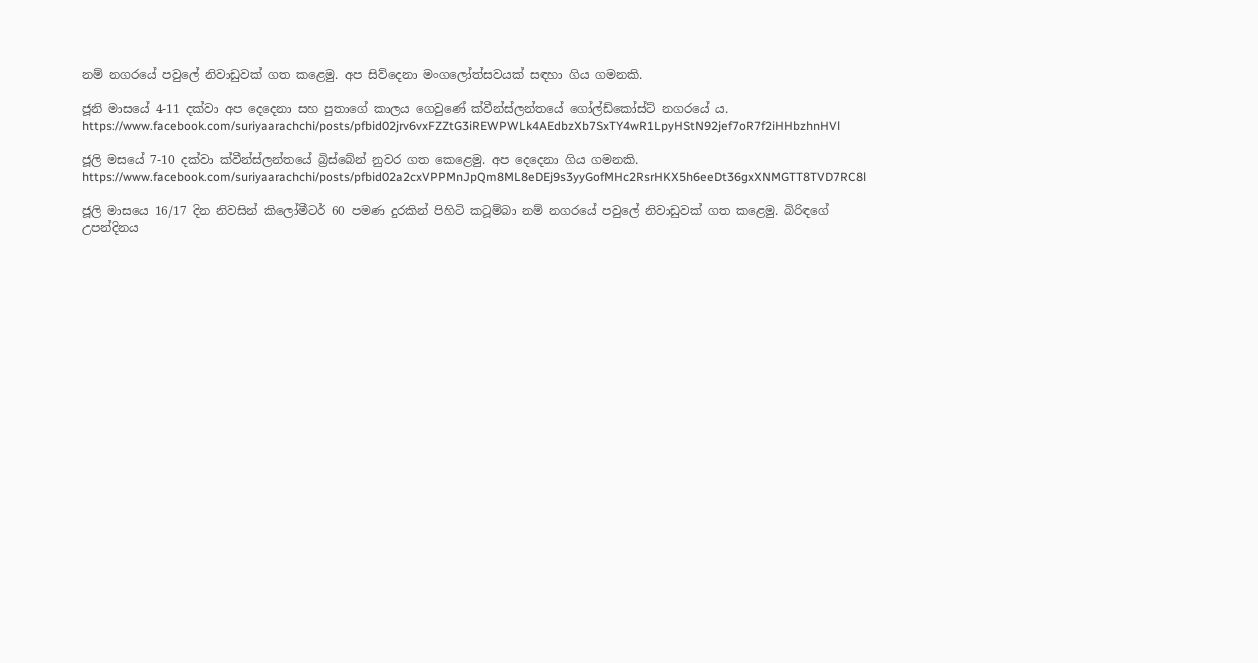නම් නගරයේ පවුලේ නිවාඩුවක් ගත කළෙමු. අප සිව්දෙනා මංගලෝත්සවයක් සඳහා ගිය ගමනකි.

ජූනි මාසයේ 4-11 දක්වා අප දෙදෙනා සහ පුතාගේ කාලය ගෙවුණේ ක්වීන්ස්ලන්තයේ ගෝල්ඩ්කෝස්ට් නගරයේ ය.
https://www.facebook.com/suriyaarachchi/posts/pfbid02jrv6vxFZZtG3iREWPWLk4AEdbzXb7SxTY4wR1LpyHStN92jef7oR7f2iHHbzhnHVl

ජූලි මසයේ 7-10 දක්වා ක්වීන්ස්ලන්තයේ බ්‍රිස්බේන් නුවර ගත කෙළෙමු. අප දෙදෙනා ගිය ගමනකි.
https://www.facebook.com/suriyaarachchi/posts/pfbid02a2cxVPPMnJpQm8ML8eDEj9s3yyGofMHc2RsrHKX5h6eeDt36gxXNMGTT8TVD7RC8l

ජූලි මාසයෙ 16/17 දින නිවසින් කිලෝමීටර් 60 පමණ දුරකින් පිහිටි කටූම්බා නම් නගරයේ පවුලේ නිවාඩුවක් ගත කළෙමු. බිරිඳගේ උපන්දිනය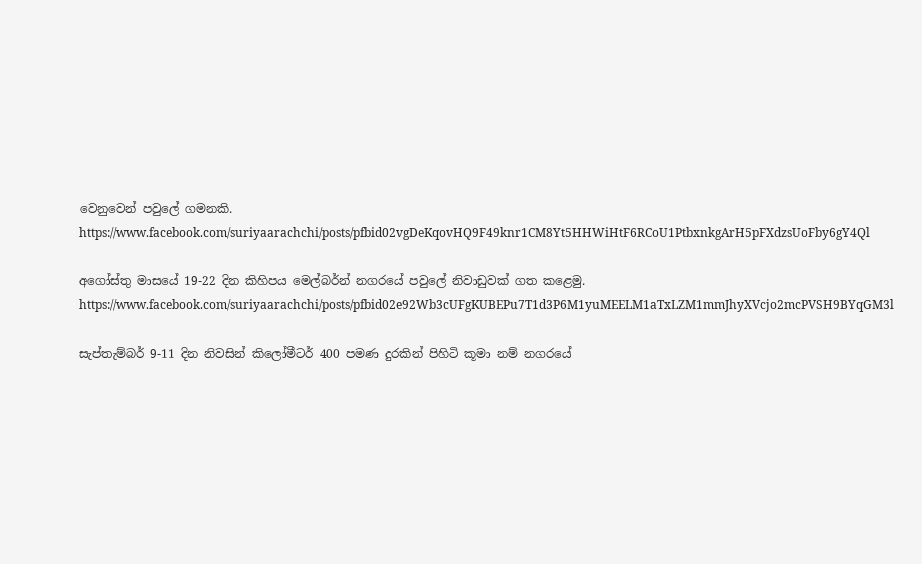වෙනුවෙන් පවුලේ ගමනකි.
https://www.facebook.com/suriyaarachchi/posts/pfbid02vgDeKqovHQ9F49knr1CM8Yt5HHWiHtF6RCoU1PtbxnkgArH5pFXdzsUoFby6gY4Ql

අගෝස්තු මාසයේ 19-22 දින කිහිපය මෙල්බර්න් නගරයේ පවුලේ නිවාඩුවක් ගත කළෙමු.
https://www.facebook.com/suriyaarachchi/posts/pfbid02e92Wb3cUFgKUBEPu7T1d3P6M1yuMEELM1aTxLZM1mmJhyXVcjo2mcPVSH9BYqGM3l

සැප්තැම්බර් 9-11 දින නිවසින් කිලෝමීටර් 400 පමණ දුරකින් පිහිටි කූමා නම් නගරයේ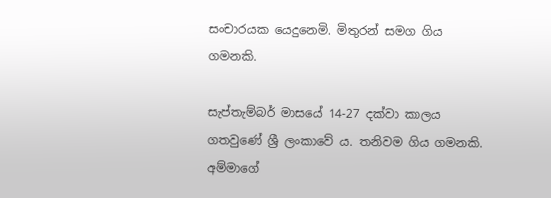සංචාරයක යෙදුනෙමි. මිතුරන් සමග ගිය ගමනකි.

සැප්තැම්බර් මාසයේ 14-27 දක්වා කාලය ගතවුණේ ශ්‍රී ලංකාවේ ය. තනිවම ගිය ගමනකි. අම්මාගේ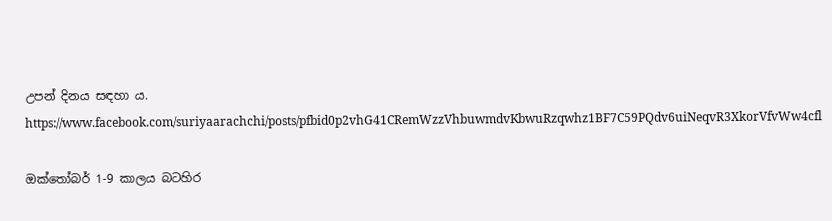උපන් දිනය සඳහා ය.
https://www.facebook.com/suriyaarachchi/posts/pfbid0p2vhG41CRemWzzVhbuwmdvKbwuRzqwhz1BF7C59PQdv6uiNeqvR3XkorVfvWw4cfl

ඔක්තෝබර් 1-9 කාලය බටහිර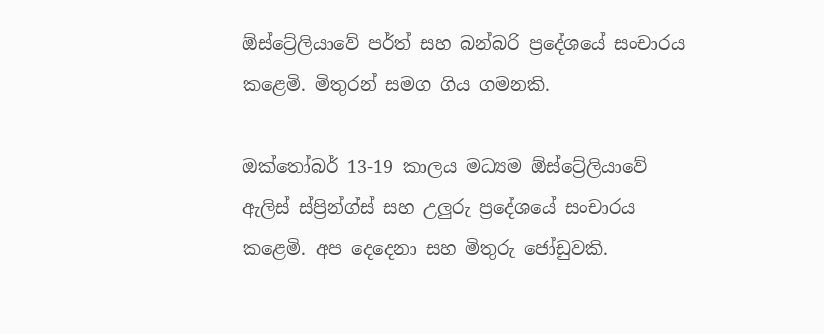ඕස්ට්‍රේලියාවේ පර්ත් සහ බන්බරි ප්‍රදේශයේ සංචාරය කළෙමි. මිතුරන් සමග ගිය ගමනකි.

ඔක්තෝබර් 13-19 කාලය මධ්‍යම ඕස්ට්‍රේලියාවේ ඇලිස් ස්ප්‍රින්ග්ස් සහ උලුරු ප්‍රදේශයේ සංචාරය කළෙමි. අප දෙදෙනා සහ මිතුරු ජෝඩුවකි.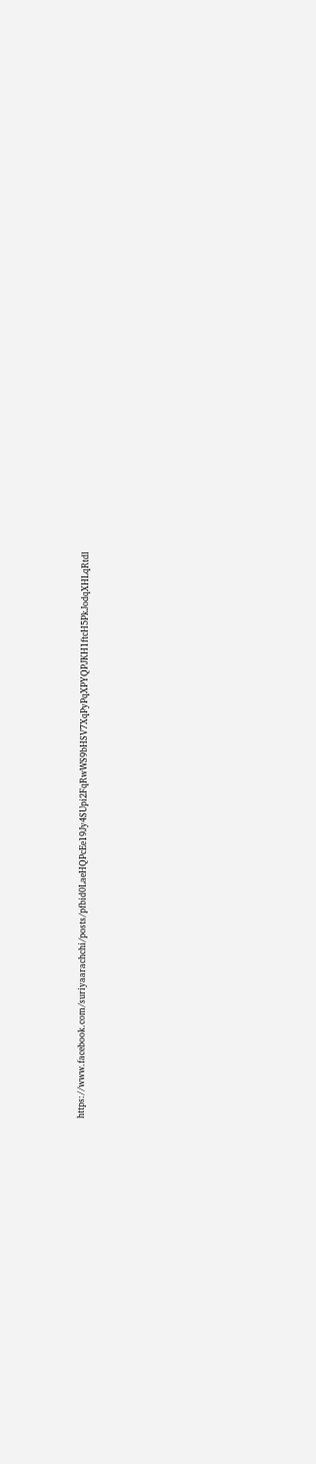https://www.facebook.com/suriyaarachchi/posts/pfbid0LaeHQPcEe19Jy4SUpi2FqRwWS9bHSV7XqPyPqXPYQPJKH1ftcH5PkJodqXHLqRtdl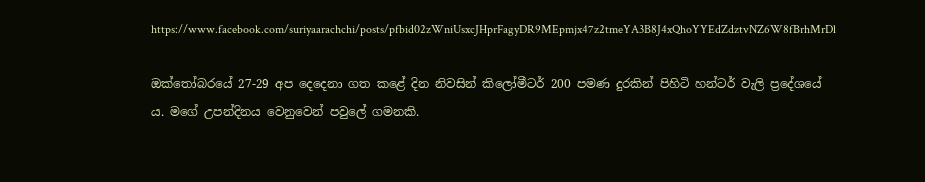https://www.facebook.com/suriyaarachchi/posts/pfbid02zWniUsxcJHprFagyDR9MEpmjx47z2tmeYA3B8J4xQhoYYEdZdztvNZ6W8fBrhMrDl

ඔක්තෝබරයේ 27-29 අප දෙදෙනා ගත කළේ දින නිවසින් කිලෝමීටර් 200 පමණ දුරකින් පිහිටි හන්ටර් වැලි ප්‍රදේශයේ ය. මගේ උපන්දිනය වෙනුවෙන් පවුලේ ගමනකි.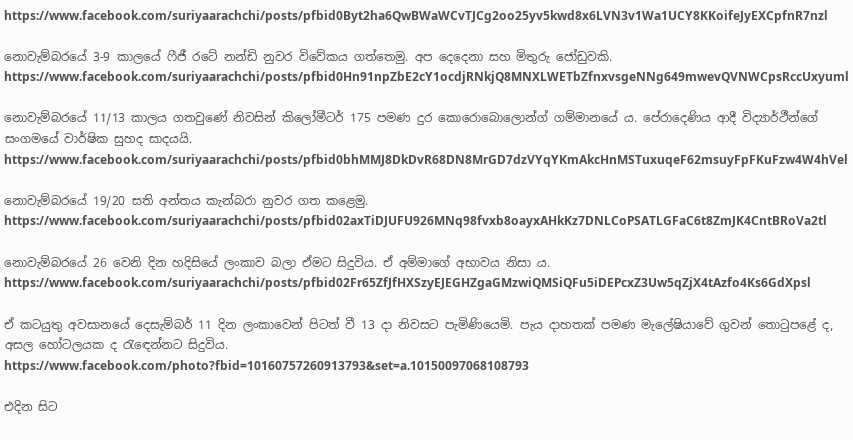https://www.facebook.com/suriyaarachchi/posts/pfbid0Byt2ha6QwBWaWCvTJCg2oo25yv5kwd8x6LVN3v1Wa1UCY8KKoifeJyEXCpfnR7nzl

නොවැම්බරයේ 3-9 කාලයේ ෆීජී රටේ නන්ඩි නුවර විවේකය ගත්තෙමු. අප දෙදෙනා සහ මිතුරු ජෝඩුවකි.
https://www.facebook.com/suriyaarachchi/posts/pfbid0Hn91npZbE2cY1ocdjRNkjQ8MNXLWETbZfnxvsgeNNg649mwevQVNWCpsRccUxyuml

නොවැම්බරයේ 11/13 කාලය ගතවුණේ නිවසින් කිලෝමීටර් 175 පමණ දුර කොරොබොලොන්ග් ගම්මානයේ ය. පේරාදෙණිය ආදී විද්‍යාර්ථීන්ගේ සංගමයේ වාර්ෂික සුහද සාදයයි.
https://www.facebook.com/suriyaarachchi/posts/pfbid0bhMMJ8DkDvR68DN8MrGD7dzVYqYKmAkcHnMSTuxuqeF62msuyFpFKuFzw4W4hVel

නොවැම්බරයේ 19/20 සති අන්තය කැන්බරා නුවර ගත කළෙමු.
https://www.facebook.com/suriyaarachchi/posts/pfbid02axTiDJUFU926MNq98fvxb8oayxAHkKz7DNLCoPSATLGFaC6t8ZmJK4CntBRoVa2tl

නොවැම්බරයේ 26 වෙනි දින හදිසියේ ලංකාව බලා ඒමට සිදුවිය. ඒ අම්මාගේ අභාවය නිසා ය.
https://www.facebook.com/suriyaarachchi/posts/pfbid02Fr65ZfJfHXSzyEJEGHZgaGMzwiQMSiQFu5iDEPcxZ3Uw5qZjX4tAzfo4Ks6GdXpsl

ඒ කටයුතු අවසානයේ දෙසැම්බර් 11 දින ලංකාවෙන් පිටත් වී 13 දා නිවසට පැමිණියෙමි. පැය දාහතක් පමණ මැලේෂියාවේ ගුවන් තොටුපළේ ද, අසල හෝටලයක ද රැඳෙන්නට සිදුවිය.
https://www.facebook.com/photo?fbid=10160757260913793&set=a.10150097068108793

එදින සිට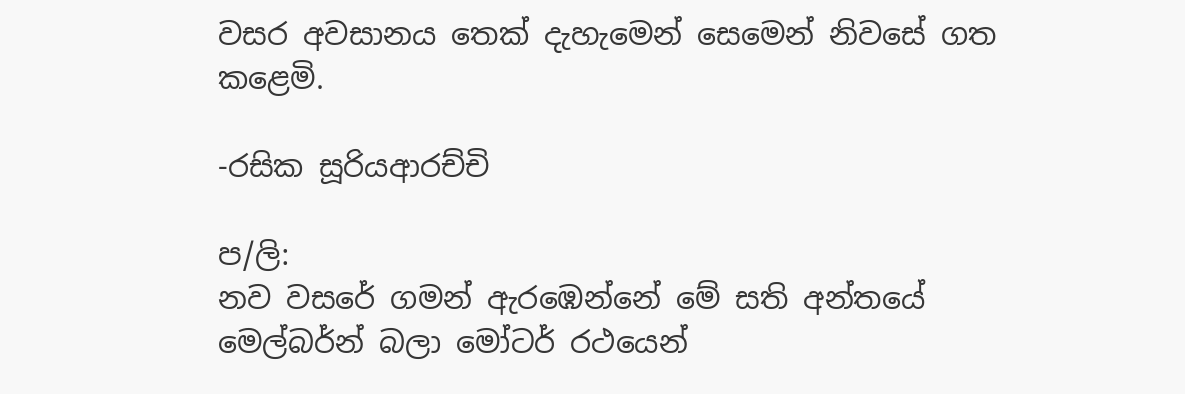වසර අවසානය තෙක් දැහැමෙන් සෙමෙන් නිවසේ ගත කළෙමි.

-රසික සූරියආරච්චි

ප/ලි:
නව වසරේ ගමන් ඇරඹෙන්නේ මේ සති අන්තයේ මෙල්බර්න් බලා මෝටර් රථයෙන්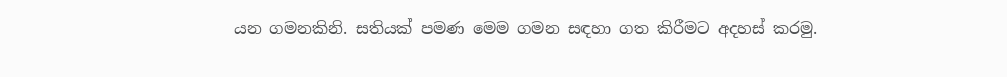යන ගමනකිනි. සතියක් පමණ මෙම ගමන සඳහා ගත කිරීමට අදහස් කරමු.